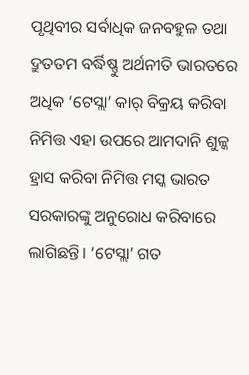ପୃଥିବୀର ସର୍ବାଧିକ ଜନବହୁଳ ତଥା ଦ୍ରୁତତମ ବର୍ଦ୍ଧିଷ୍ଣୁ ଅର୍ଥନୀତି ଭାରତରେ ଅଧିକ ‘ଟେସ୍ଲା’ କାର୍ ବିକ୍ରୟ କରିବା ନିମିତ୍ତ ଏହା ଉପରେ ଆମଦାନି ଶୁଳ୍କ ହ୍ରାସ କରିବା ନିମିତ୍ତ ମସ୍କ ଭାରତ ସରକାରଙ୍କୁ ଅନୁରୋଧ କରିବାରେ ଲାଗିଛନ୍ତି। ‘ଟେସ୍ଲା’ ଗତ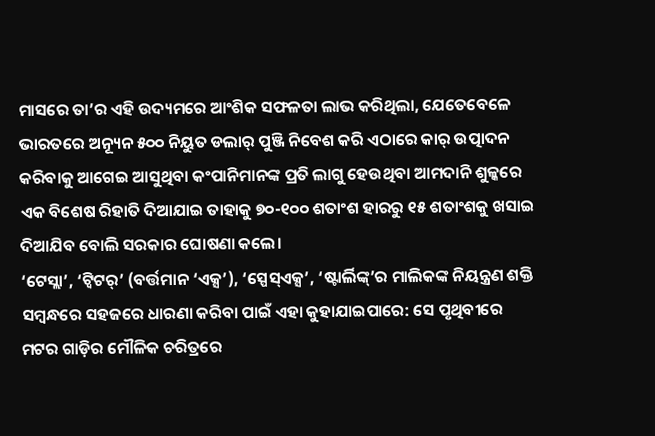ମାସରେ ତା’ର ଏହି ଉଦ୍ୟମରେ ଆଂଶିକ ସଫଳତା ଲାଭ କରିଥିଲା, ଯେତେବେଳେ ଭାରତରେ ଅନ୍ୟୂନ ୫୦୦ ନିୟୁତ ଡଲାର୍ ପୁଞ୍ଜି ନିବେଶ କରି ଏଠାରେ କାର୍ ଉତ୍ପାଦନ କରିବାକୁ ଆଗେଇ ଆସୁଥିବା କଂପାନିମାନଙ୍କ ପ୍ରତି ଲାଗୁ ହେଉଥିବା ଆମଦାନି ଶୁଳ୍କରେ ଏକ ବିଶେଷ ରିହାତି ଦିଆଯାଇ ତାହାକୁ ୭୦-୧୦୦ ଶତାଂଶ ହାରରୁ ୧୫ ଶତାଂଶକୁ ଖସାଇ ଦିଆଯିବ ବୋଲି ସରକାର ଘୋଷଣା କଲେ।
‘ଟେସ୍ଲା’, ‘ଟ୍ବିଟର୍’ (ବର୍ତ୍ତମାନ ‘ଏକ୍ସ’), ‘ସ୍ପେସ୍ଏକ୍ସ’, ‘ଷ୍ଟାର୍ଲିଙ୍କ୍’ର ମାଲିକଙ୍କ ନିୟନ୍ତ୍ରଣ ଶକ୍ତି ସମ୍ବନ୍ଧରେ ସହଜରେ ଧାରଣା କରିବା ପାଇଁ ଏହା କୁହାଯାଇପାରେ: ସେ ପୃଥିବୀରେ ମଟର ଗାଡ଼ିର ମୌଳିକ ଚରିତ୍ରରେ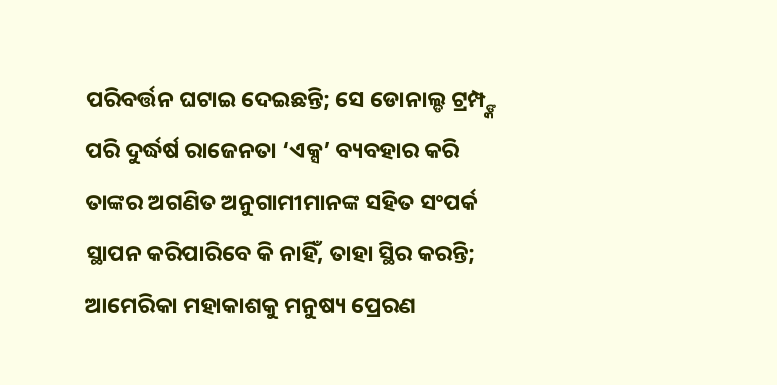ପରିବର୍ତ୍ତନ ଘଟାଇ ଦେଇଛନ୍ତି; ସେ ଡୋନାଲ୍ଡ ଟ୍ରମ୍ପ୍ଙ୍କ ପରି ଦୁର୍ଦ୍ଧର୍ଷ ରାଜେନତା ‘ଏକ୍ସ’ ବ୍ୟବହାର କରି ତାଙ୍କର ଅଗଣିତ ଅନୁଗାମୀମାନଙ୍କ ସହିତ ସଂପର୍କ ସ୍ଥାପନ କରିପାରିବେ କି ନାହିଁ, ତାହା ସ୍ଥିର କରନ୍ତି; ଆମେରିକା ମହାକାଶକୁ ମନୁଷ୍ୟ ପ୍ରେରଣ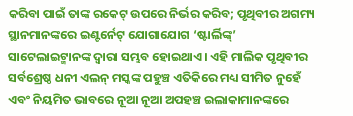କରିବା ପାଇଁ ତାଙ୍କ ରକେଟ୍ ଉପରେ ନିର୍ଭର କରିବ; ପୃଥିବୀର ଅଗମ୍ୟ ସ୍ଥାନମାନଙ୍କରେ ଇଣ୍ଟର୍ନେଟ୍ ଯୋଗାଯୋଗ ‘ଷ୍ଟାର୍ଲିଙ୍କ୍’ ସାଟେଲାଇଟ୍ମାନଙ୍କ ଦ୍ବାରା ସମ୍ଭବ ହୋଇଥାଏ। ଏହି ମାଲିକ ପୃଥିବୀର ସର୍ବଶ୍ରେଷ୍ଠ ଧନୀ ଏଲନ୍ ମସ୍କଙ୍କ ପହୁଞ୍ଚ ଏତିକିରେ ମଧ୍ୟ ସୀମିତ ନୁହେଁ ଏବଂ ନିୟମିତ ଭାବରେ ନୂଆ ନୂଆ ଅପହଞ୍ଚ ଇଲାକାମାନଙ୍କରେ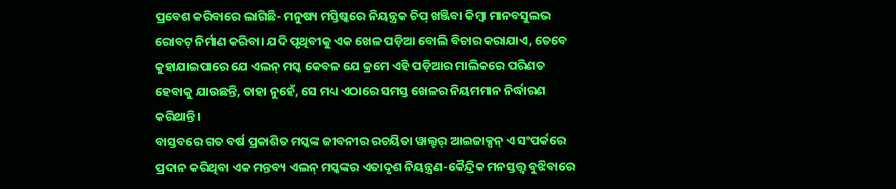ପ୍ରବେଶ କରିବାରେ ଲାଗିଛି- ମନୁଷ୍ୟ ମସ୍ତିଷ୍କରେ ନିୟନ୍ତ୍ରକ ଚିପ୍ ଖଞ୍ଜିବା କିମ୍ବା ମାନବସୁଲଭ ରୋବଟ୍ ନିର୍ମାଣ କରିବା। ଯଦି ପୃଥିବୀକୁ ଏକ ଖେଳ ପଡ଼ିଆ ବୋଲି ବିଚାର କରାଯାଏ, ତେବେ କୁହାଯାଇପାରେ ଯେ ଏଲନ୍ ମସ୍କ କେବଳ ଯେ କ୍ରମେ ଏହି ପଡ଼ିଆର ମାଲିକରେ ପରିଣତ ହେବାକୁ ଯାଉଛନ୍ତି, ତାହା ନୁହେଁ, ସେ ମଧ୍ୟ ଏଠାରେ ସମସ୍ତ ଖେଳର ନିୟମମାନ ନିର୍ଦ୍ଧାରଣ କରିଥାନ୍ତି।
ବାସ୍ତବରେ ଗତ ବର୍ଷ ପ୍ରକାଶିତ ମସ୍କଙ୍କ ଜୀବନୀର ରଚୟିତା ୱାଲ୍ଟର୍ ଆଇଜାକ୍ସନ୍ ଏ ସଂପର୍କରେ ପ୍ରଦାନ କରିଥିବା ଏକ ମନ୍ତବ୍ୟ ଏଲନ୍ ମସ୍କଙ୍କର ଏତାଦୃଶ ନିୟନ୍ତ୍ରଣ-କୈନ୍ଦ୍ରିକ ମନସ୍ତତ୍ତ୍ବ ବୁଝିବାରେ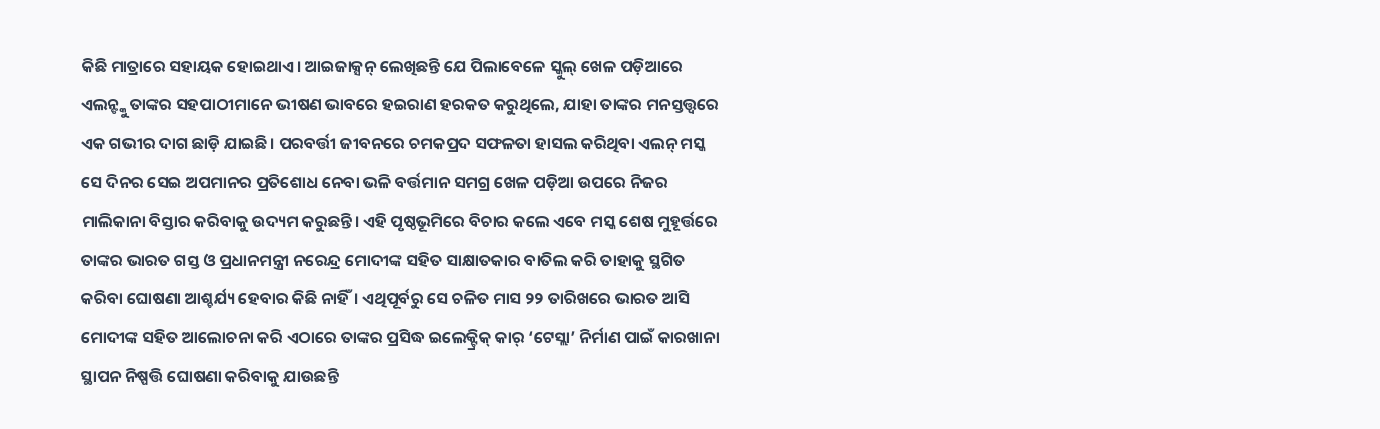କିଛି ମାତ୍ରାରେ ସହାୟକ ହୋଇଥାଏ। ଆଇଜାକ୍ସନ୍ ଲେଖିଛନ୍ତି ଯେ ପିଲାବେଳେ ସ୍କୁଲ୍ ଖେଳ ପଡ଼ିଆରେ ଏଲନ୍ଙ୍କୁ ତାଙ୍କର ସହପାଠୀମାନେ ଭୀଷଣ ଭାବରେ ହଇରାଣ ହରକତ କରୁଥିଲେ, ଯାହା ତାଙ୍କର ମନସ୍ତତ୍ତ୍ବରେ ଏକ ଗଭୀର ଦାଗ ଛାଡ଼ି ଯାଇଛି। ପରବର୍ତ୍ତୀ ଜୀବନରେ ଚମକପ୍ରଦ ସଫଳତା ହାସଲ କରିଥିବା ଏଲନ୍ ମସ୍କ ସେ ଦିନର ସେଇ ଅପମାନର ପ୍ରତିଶୋଧ ନେବା ଭଳି ବର୍ତ୍ତମାନ ସମଗ୍ର ଖେଳ ପଡ଼ିଆ ଉପରେ ନିଜର ମାଲିକାନା ବିସ୍ତାର କରିବାକୁ ଉଦ୍ୟମ କରୁଛନ୍ତି। ଏହି ପୃଷ୍ଠଭୂମିରେ ବିଚାର କଲେ ଏବେ ମସ୍କ ଶେଷ ମୁହୂର୍ତ୍ତରେ ତାଙ୍କର ଭାରତ ଗସ୍ତ ଓ ପ୍ରଧାନମନ୍ତ୍ରୀ ନରେନ୍ଦ୍ର ମୋଦୀଙ୍କ ସହିତ ସାକ୍ଷାତକାର ବାତିଲ କରି ତାହାକୁ ସ୍ଥଗିତ କରିବା ଘୋଷଣା ଆଶ୍ଚର୍ଯ୍ୟ ହେବାର କିଛି ନାହିଁ। ଏଥିପୂର୍ବରୁ ସେ ଚଳିତ ମାସ ୨୨ ତାରିଖରେ ଭାରତ ଆସି ମୋଦୀଙ୍କ ସହିତ ଆଲୋଚନା କରି ଏଠାରେ ତାଙ୍କର ପ୍ରସିଦ୍ଧ ଇଲେକ୍ଟ୍ରିକ୍ କାର୍ ‘ଟେସ୍ଲା’ ନିର୍ମାଣ ପାଇଁ କାରଖାନା ସ୍ଥାପନ ନିଷ୍ପତ୍ତି ଘୋଷଣା କରିବାକୁ ଯାଉଛନ୍ତି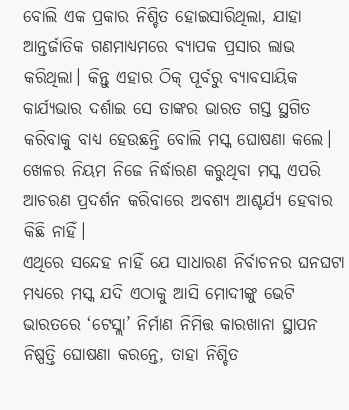ବୋଲି ଏକ ପ୍ରକାର ନିଶ୍ଚିତ ହୋଇସାରିଥିଲା, ଯାହା ଆନ୍ତର୍ଜାତିକ ଗଣମାଧ୍ୟମରେ ବ୍ୟାପକ ପ୍ରସାର ଲାଭ କରିଥିଲା। କିନ୍ତୁ ଏହାର ଠିକ୍ ପୂର୍ବରୁ ବ୍ୟାବସାୟିକ କାର୍ଯ୍ୟଭାର ଦର୍ଶାଇ ସେ ତାଙ୍କର ଭାରତ ଗସ୍ତ ସ୍ଥଗିତ କରିବାକୁ ବାଧ୍ୟ ହେଉଛନ୍ତି ବୋଲି ମସ୍କ ଘୋଷଣା କଲେ। ଖେଳର ନିୟମ ନିଜେ ନିର୍ଦ୍ଧାରଣ କରୁଥିବା ମସ୍କ ଏପରି ଆଚରଣ ପ୍ରଦର୍ଶନ କରିବାରେ ଅବଶ୍ୟ ଆଶ୍ଚର୍ଯ୍ୟ ହେବାର କିଛି ନାହିଁ।
ଏଥିରେ ସନ୍ଦେହ ନାହିଁ ଯେ ସାଧାରଣ ନିର୍ବାଚନର ଘନଘଟା ମଧ୍ୟରେ ମସ୍କ ଯଦି ଏଠାକୁ ଆସି ମୋଦୀଙ୍କୁ ଭେଟି ଭାରତରେ ‘ଟେସ୍ଲା’ ନିର୍ମାଣ ନିମିତ୍ତ କାରଖାନା ସ୍ଥାପନ ନିଷ୍ପତ୍ତି ଘୋଷଣା କରନ୍ତେ, ତାହା ନିଶ୍ଚିତ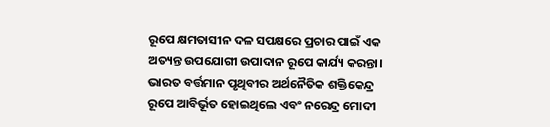ରୂପେ କ୍ଷମତାସୀନ ଦଳ ସପକ୍ଷରେ ପ୍ରଚାର ପାଇଁ ଏକ ଅତ୍ୟନ୍ତ ଉପଯୋଗୀ ଉପାଦାନ ରୂପେ କାର୍ଯ୍ୟ କରନ୍ତା। ଭାରତ ବର୍ତ୍ତମାନ ପୃଥିବୀର ଅର୍ଥନୈତିକ ଶକ୍ତିକେନ୍ଦ୍ର ରୂପେ ଆବିର୍ଭୂତ ହୋଇଥିଲେ ଏବଂ ନରେନ୍ଦ୍ର ମୋଦୀ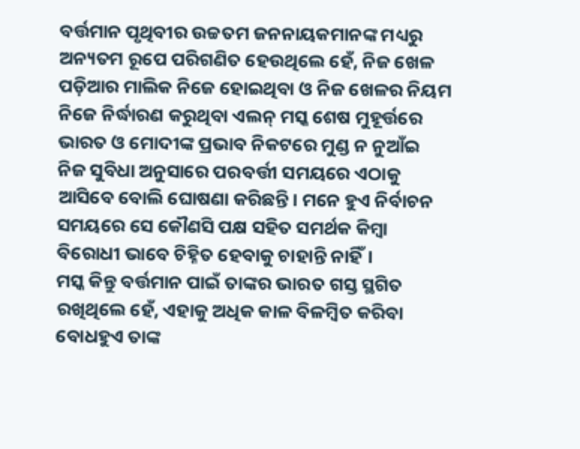ବର୍ତ୍ତମାନ ପୃଥିବୀର ଉଚ୍ଚତମ ଜନନାୟକମାନଙ୍କ ମଧ୍ୟରୁ ଅନ୍ୟତମ ରୂପେ ପରିଗଣିତ ହେଉଥିଲେ ହେଁ, ନିଜ ଖେଳ ପଡ଼ିଆର ମାଲିକ ନିଜେ ହୋଇଥିବା ଓ ନିଜ ଖେଳର ନିୟମ ନିଜେ ନିର୍ଦ୍ଧାରଣ କରୁଥିବା ଏଲନ୍ ମସ୍କ ଶେଷ ମୁହୂର୍ତ୍ତରେ ଭାରତ ଓ ମୋଦୀଙ୍କ ପ୍ରଭାବ ନିକଟରେ ମୁଣ୍ଡ ନ ନୁଆଁଇ ନିଜ ସୁବିଧା ଅନୁସାରେ ପରବର୍ତ୍ତୀ ସମୟରେ ଏଠାକୁ ଆସିବେ ବୋଲି ଘୋଷଣା କରିଛନ୍ତି। ମନେ ହୁଏ ନିର୍ବାଚନ ସମୟରେ ସେ କୌଣସି ପକ୍ଷ ସହିତ ସମର୍ଥକ କିମ୍ବା ବିରୋଧୀ ଭାବେ ଚିହ୍ନିତ ହେବାକୁ ଚାହାନ୍ତି ନାହିଁ।
ମସ୍କ କିନ୍ତୁ ବର୍ତ୍ତମାନ ପାଇଁ ତାଙ୍କର ଭାରତ ଗସ୍ତ ସ୍ଥଗିତ ରଖିଥିଲେ ହେଁ, ଏହାକୁ ଅଧିକ କାଳ ବିଳମ୍ବିତ କରିବା ବୋଧହୁଏ ତାଙ୍କ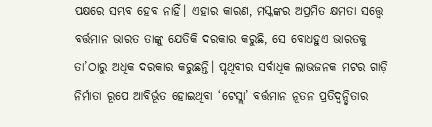ପକ୍ଷରେ ସମ୍ଭବ ହେବ ନାହିଁ। ଏହାର କାରଣ, ମସ୍କଙ୍କର ଅପ୍ରମିତ କ୍ଷମତା ସତ୍ତ୍ବେ ବର୍ତ୍ତମାନ ଭାରତ ତାଙ୍କୁ ଯେତିକି ଦରକାର କରୁଛି, ସେ ବୋଧହୁଏ ଭାରତକୁ ତା’ଠାରୁ ଅଧିକ ଦରକାର କରୁଛନ୍ତି। ପୃଥିବୀର ସର୍ବାଧିକ ଲାଭଜନକ ମଟର ଗାଡ଼ି ନିର୍ମାତା ରୂପେ ଆବିର୍ଭୂତ ହୋଇଥିବା ‘ଟେସ୍ଲା’ ବର୍ତ୍ତମାନ ନୂତନ ପ୍ରତିଦ୍ବନ୍ଦ୍ବିତାର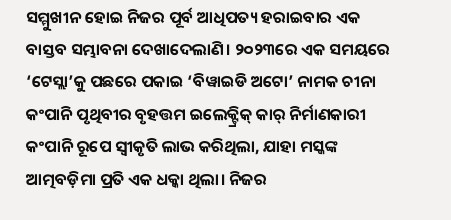ସମ୍ମୁଖୀନ ହୋଇ ନିଜର ପୂର୍ବ ଆଧିପତ୍ୟ ହରାଇବାର ଏକ ବାସ୍ତବ ସମ୍ଭାବନା ଦେଖାଦେଲାଣି। ୨୦୨୩ରେ ଏକ ସମୟରେ ‘ଟେସ୍ଲା’କୁ ପଛରେ ପକାଇ ‘ବିୱାଇଡି ଅଟୋ’ ନାମକ ଚୀନା କଂପାନି ପୃଥିବୀର ବୃହତ୍ତମ ଇଲେକ୍ଟ୍ରିକ୍ କାର୍ ନିର୍ମାଣକାରୀ କଂପାନି ରୂପେ ସ୍ବୀକୃତି ଲାଭ କରିଥିଲା, ଯାହା ମସ୍କଙ୍କ ଆତ୍ମବଡ଼ିମା ପ୍ରତି ଏକ ଧକ୍କା ଥିଲା। ନିଜର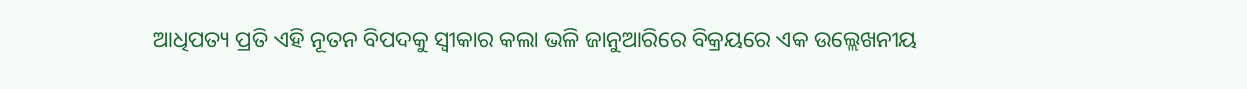ଆଧିପତ୍ୟ ପ୍ରତି ଏହି ନୂତନ ବିପଦକୁ ସ୍ବୀକାର କଲା ଭଳି ଜାନୁଆରିରେ ବିକ୍ରୟରେ ଏକ ଉଲ୍ଲେଖନୀୟ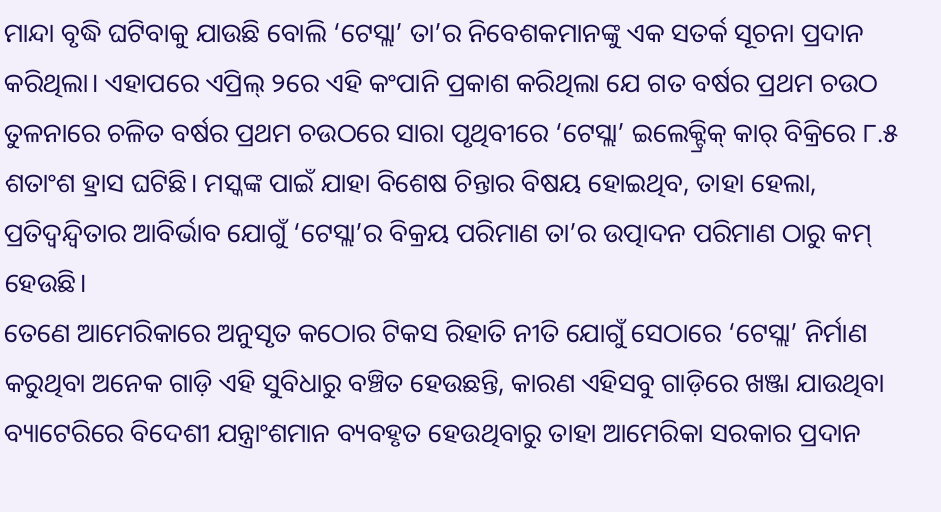ମାନ୍ଦା ବୃଦ୍ଧି ଘଟିବାକୁ ଯାଉଛି ବୋଲି ‘ଟେସ୍ଲା’ ତା’ର ନିବେଶକମାନଙ୍କୁ ଏକ ସତର୍କ ସୂଚନା ପ୍ରଦାନ କରିଥିଲା। ଏହାପରେ ଏପ୍ରିଲ୍ ୨ରେ ଏହି କଂପାନି ପ୍ରକାଶ କରିଥିଲା ଯେ ଗତ ବର୍ଷର ପ୍ରଥମ ଚଉଠ ତୁଳନାରେ ଚଳିତ ବର୍ଷର ପ୍ରଥମ ଚଉଠରେ ସାରା ପୃଥିବୀରେ ‘ଟେସ୍ଲା’ ଇଲେକ୍ଟ୍ରିକ୍ କାର୍ ବିକ୍ରିରେ ୮.୫ ଶତାଂଶ ହ୍ରାସ ଘଟିଛି। ମସ୍କଙ୍କ ପାଇଁ ଯାହା ବିଶେଷ ଚିନ୍ତାର ବିଷୟ ହୋଇଥିବ, ତାହା ହେଲା, ପ୍ରତିଦ୍ବନ୍ଦ୍ବିତାର ଆବିର୍ଭାବ ଯୋଗୁଁ ‘ଟେସ୍ଲା’ର ବିକ୍ରୟ ପରିମାଣ ତା’ର ଉତ୍ପାଦନ ପରିମାଣ ଠାରୁ କମ୍ ହେଉଛି।
ତେଣେ ଆମେରିକାରେ ଅନୁସୃତ କଠୋର ଟିକସ ରିହାତି ନୀତି ଯୋଗୁଁ ସେଠାରେ ‘ଟେସ୍ଲା’ ନିର୍ମାଣ କରୁଥିବା ଅନେକ ଗାଡ଼ି ଏହି ସୁବିଧାରୁ ବଞ୍ଚିତ ହେଉଛନ୍ତି, କାରଣ ଏହିସବୁ ଗାଡ଼ିରେ ଖଞ୍ଜା ଯାଉଥିବା ବ୍ୟାଟେରିରେ ବିଦେଶୀ ଯନ୍ତ୍ରାଂଶମାନ ବ୍ୟବହୃତ ହେଉଥିବାରୁ ତାହା ଆମେରିକା ସରକାର ପ୍ରଦାନ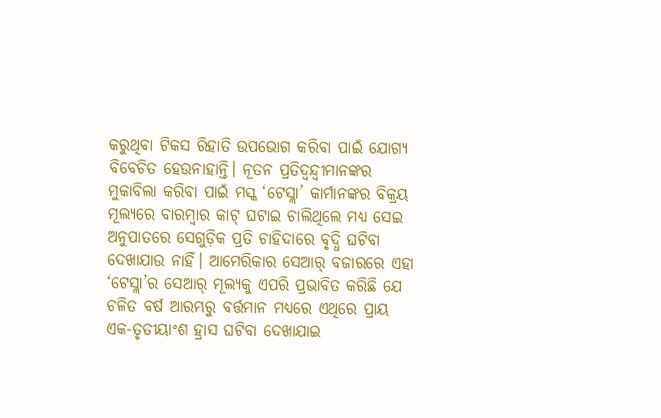କରୁଥିବା ଟିକସ ରିହାତି ଉପଭୋଗ କରିବା ପାଇଁ ଯୋଗ୍ୟ ବିବେଚିତ ହେଉନାହାନ୍ତି। ନୂତନ ପ୍ରତିଦ୍ବନ୍ଦ୍ବୀମାନଙ୍କର ମୁକାବିଲା କରିବା ପାଇଁ ମସ୍କ ‘ଟେସ୍ଲା’ କାର୍ମାନଙ୍କର ବିକ୍ରୟ ମୂଲ୍ୟରେ ବାରମ୍ବାର କାଟ୍ ଘଟାଇ ଚାଲିଥିଲେ ମଧ୍ୟ ସେଇ ଅନୁପାତରେ ସେଗୁଡ଼ିକ ପ୍ରତି ଚାହିଦାରେ ବୃଦ୍ଧି ଘଟିବା ଦେଖାଯାଉ ନାହିଁ। ଆମେରିକାର ସେଆର୍ ବଜାରରେ ଏହା ‘ଟେସ୍ଲା’ର ସେଆର୍ ମୂଲ୍ୟକୁ ଏପରି ପ୍ରଭାବିତ କରିଛି ଯେ ଚଳିତ ବର୍ଷ ଆରମ୍ଭରୁ ବର୍ତ୍ତମାନ ମଧ୍ୟରେ ଏଥିରେ ପ୍ରାୟ ଏକ-ତୃତୀୟାଂଶ ହ୍ରାସ ଘଟିବା ଦେଖାଯାଇ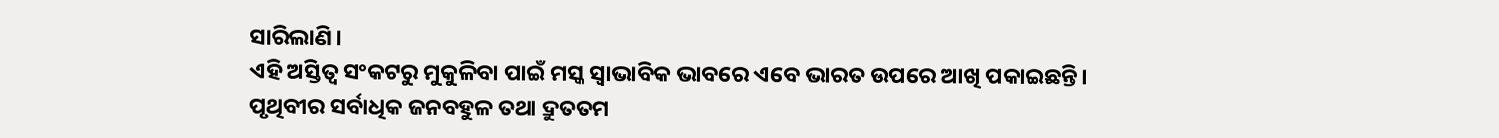ସାରିଲାଣି।
ଏହି ଅସ୍ତିତ୍ବ ସଂକଟରୁ ମୁକୁଳିବା ପାଇଁ ମସ୍କ ସ୍ବାଭାବିକ ଭାବରେ ଏବେ ଭାରତ ଉପରେ ଆଖି ପକାଇଛନ୍ତି। ପୃଥିବୀର ସର୍ବାଧିକ ଜନବହୁଳ ତଥା ଦ୍ରୁତତମ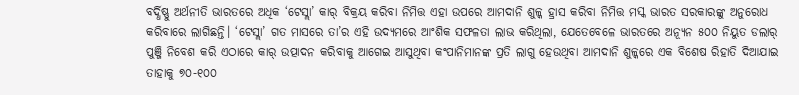ବର୍ଦ୍ଧିଷ୍ଣୁ ଅର୍ଥନୀତି ଭାରତରେ ଅଧିକ ‘ଟେସ୍ଲା’ କାର୍ ବିକ୍ରୟ କରିବା ନିମିତ୍ତ ଏହା ଉପରେ ଆମଦାନି ଶୁଳ୍କ ହ୍ରାସ କରିବା ନିମିତ୍ତ ମସ୍କ ଭାରତ ସରକାରଙ୍କୁ ଅନୁରୋଧ କରିବାରେ ଲାଗିଛନ୍ତି। ‘ଟେସ୍ଲା’ ଗତ ମାସରେ ତା’ର ଏହି ଉଦ୍ୟମରେ ଆଂଶିକ ସଫଳତା ଲାଭ କରିଥିଲା, ଯେତେବେଳେ ଭାରତରେ ଅନ୍ୟୂନ ୫୦୦ ନିୟୁତ ଡଲାର୍ ପୁଞ୍ଜି ନିବେଶ କରି ଏଠାରେ କାର୍ ଉତ୍ପାଦନ କରିବାକୁ ଆଗେଇ ଆସୁଥିବା କଂପାନିମାନଙ୍କ ପ୍ରତି ଲାଗୁ ହେଉଥିବା ଆମଦାନି ଶୁଳ୍କରେ ଏକ ବିଶେଷ ରିହାତି ଦିଆଯାଇ ତାହାକୁ ୭୦-୧୦୦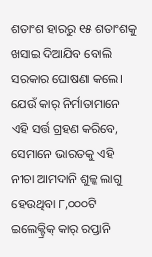ଶତାଂଶ ହାରରୁ ୧୫ ଶତାଂଶକୁ ଖସାଇ ଦିଆଯିବ ବୋଲି ସରକାର ଘୋଷଣା କଲେ। ଯେଉଁ କାର୍ ନିର୍ମାତାମାନେ ଏହି ସର୍ତ୍ତ ଗ୍ରହଣ କରିବେ, ସେମାନେ ଭାରତକୁ ଏହି ନୀଚା ଆମଦାନି ଶୁଳ୍କ ଲାଗୁ ହେଉଥିବା ୮,୦୦୦ଟି ଇଲେକ୍ଟ୍ରିକ୍ କାର୍ ରପ୍ତାନି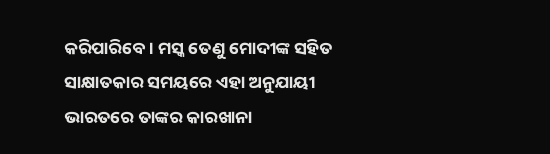କରିପାରିବେ। ମସ୍କ ତେଣୁ ମୋଦୀଙ୍କ ସହିତ ସାକ୍ଷାତକାର ସମୟରେ ଏହା ଅନୁଯାୟୀ ଭାରତରେ ତାଙ୍କର କାରଖାନା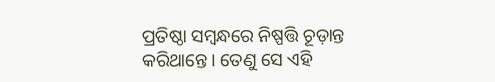ପ୍ରତିଷ୍ଠା ସମ୍ବନ୍ଧରେ ନିଷ୍ପତ୍ତି ଚୂଡ଼ାନ୍ତ କରିଥାନ୍ତେ। ତେଣୁ ସେ ଏହି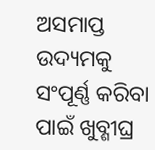ଅସମାପ୍ତ ଉଦ୍ୟମକୁ ସଂପୂର୍ଣ୍ଣ କରିବା ପାଇଁ ଖୁବ୍ଶୀଘ୍ର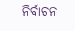ନିର୍ବାଚନ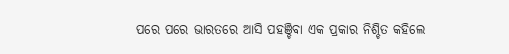ପରେ ପରେ ଭାରତରେ ଆସି ପହଞ୍ଚିବା ଏକ ପ୍ରକାର ନିଶ୍ଚିତ କହିଲେ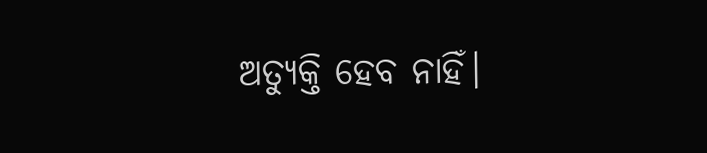ଅତ୍ୟୁକ୍ତି ହେବ ନାହିଁ।